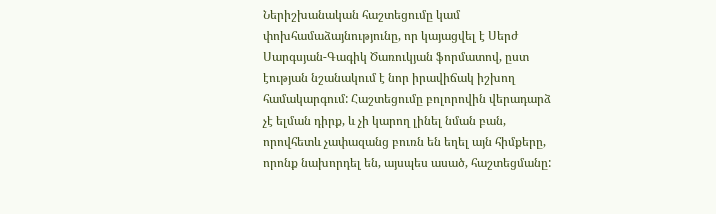Ներիշխանական հաշտեցումը կամ փոխհամաձայնությունը, որ կայացվել է Սերժ Սարգսյան-Գագիկ Ծառուկյան ֆորմատով, ըստ էության նշանակում է նոր իրավիճակ իշխող համակարգում: Հաշտեցումը բոլորովին վերադարձ չէ ելման դիրք, և չի կարող լինել նման բան, որովհետև չափազանց բուռն են եղել այն հիմքերը, որոնք նախորդել են, այսպես ասած, հաշտեցմանը: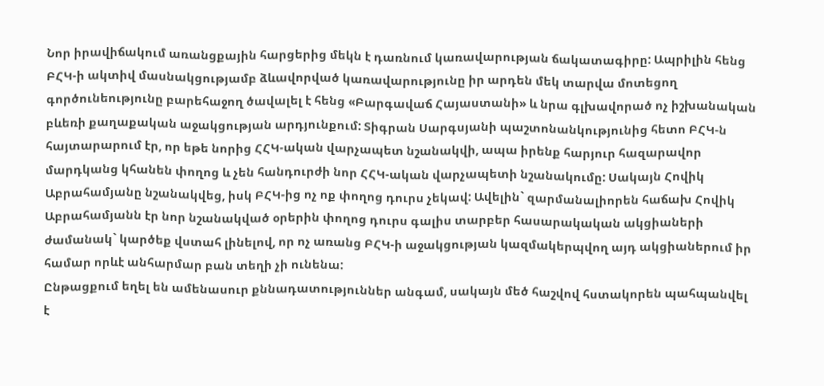Նոր իրավիճակում առանցքային հարցերից մեկն է դառնում կառավարության ճակատագիրը: Ապրիլին հենց ԲՀԿ-ի ակտիվ մասնակցությամբ ձևավորված կառավարությունը իր արդեն մեկ տարվա մոտեցող գործունեությունը բարեհաջող ծավալել է հենց «Բարգավաճ Հայաստանի» և նրա գլխավորած ոչ իշխանական բևեռի քաղաքական աջակցության արդյունքում: Տիգրան Սարգսյանի պաշտոնանկությունից հետո ԲՀԿ-ն հայտարարում էր, որ եթե նորից ՀՀԿ-ական վարչապետ նշանակվի, ապա իրենք հարյուր հազարավոր մարդկանց կհանեն փողոց և չեն հանդուրժի նոր ՀՀԿ-ական վարչապետի նշանակումը: Սակայն Հովիկ Աբրահամյանը նշանակվեց, իսկ ԲՀԿ-ից ոչ ոք փողոց դուրս չեկավ: Ավելին` զարմանալիորեն հաճախ Հովիկ Աբրահամյանն էր նոր նշանակված օրերին փողոց դուրս գալիս տարբեր հասարակական ակցիաների ժամանակ` կարծեք վստահ լինելով, որ ոչ առանց ԲՀԿ-ի աջակցության կազմակերպվող այդ ակցիաներում իր համար որևէ անհարմար բան տեղի չի ունենա:
Ընթացքում եղել են ամենասուր քննադատություններ անգամ, սակայն մեծ հաշվով հստակորեն պահպանվել է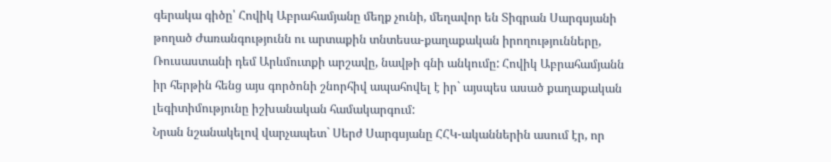գերակա գիծը՝ Հովիկ Աբրահամյանը մեղք չունի, մեղավոր են Տիգրան Սարգսյանի թողած Ժառանգությունն ու արտաքին տնտեսա-քաղաքական իրողությունները, Ռուսաստանի դեմ Արևմուտքի արշավը, նավթի գնի անկումը: Հովիկ Աբրահամյանն իր հերթին հենց այս գործոնի շնորհիվ ապահովել է իր` այսպես ասած քաղաքական լեգիտիմությունը իշխանական համակարգում:
Նրան նշանակելով վարչապետ` Սերժ Սարգսյանը ՀՀԿ-ականներին ասում էր, որ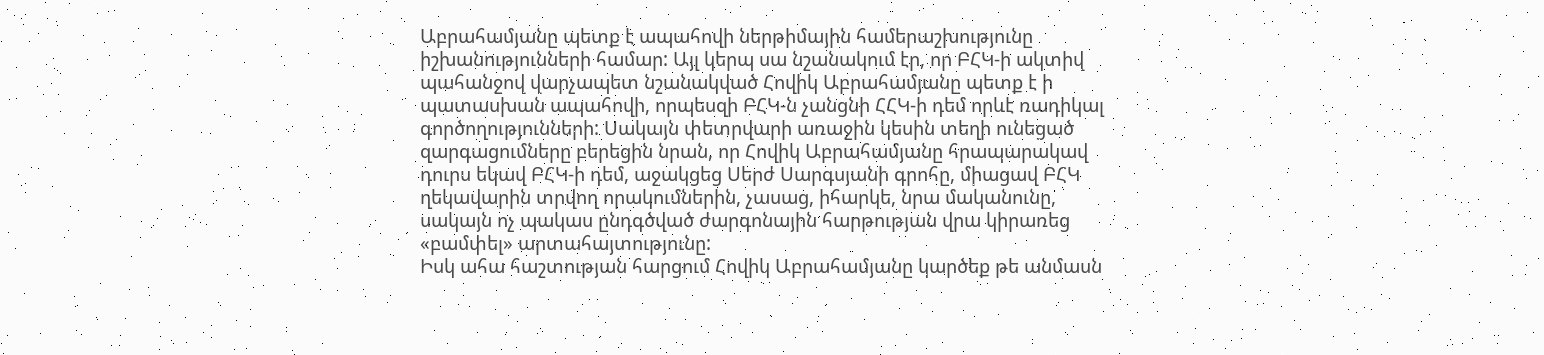Աբրահամյանը պետք է ապահովի ներթիմային համերաշխությունը իշխանությունների համար: Այլ կերպ սա նշանակում էր, որ ԲՀԿ-ի ակտիվ պահանջով վարչապետ նշանակված Հովիկ Աբրահամյանը պետք է ի պատասխան ապահովի, որպեսզի ԲՀԿ-ն չանցնի ՀՀԿ-ի դեմ որևէ ռադիկալ գործողությունների: Սակայն փետրվարի առաջին կեսին տեղի ունեցած զարգացումները բերեցին նրան, որ Հովիկ Աբրահամյանը հրապարակավ դուրս եկավ ԲՀԿ-ի դեմ, աջակցեց Սերժ Սարգսյանի գրոհը, միացավ ԲՀԿ ղեկավարին տրվող որակումներին, չասաց, իհարկե, նրա մականունը, սակայն ոչ պակաս ընդգծված ժարգոնային հարթության վրա կիրառեց «բամփել» արտահայտությունը:
Իսկ ահա հաշտության հարցում Հովիկ Աբրահամյանը կարծեք թե անմասն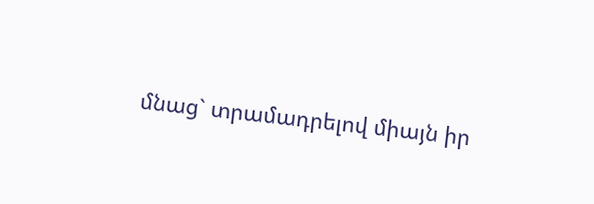մնաց` տրամադրելով միայն իր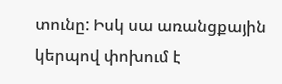տունը: Իսկ սա առանցքային կերպով փոխում է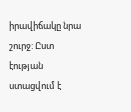իրավիճակը նրա շուրջ: Ըստ էության ստացվում է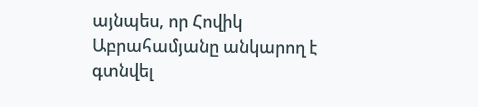այնպես, որ Հովիկ Աբրահամյանը անկարող է գտնվել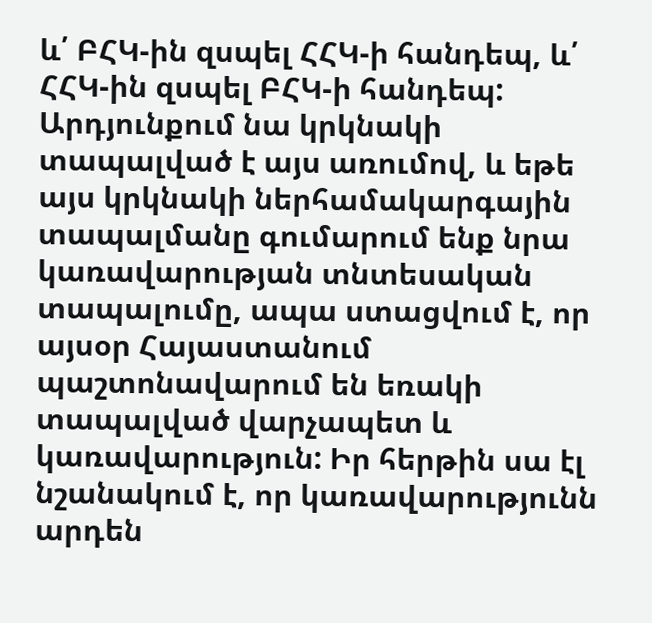և՛ ԲՀԿ-ին զսպել ՀՀԿ-ի հանդեպ, և՛ ՀՀԿ-ին զսպել ԲՀԿ-ի հանդեպ: Արդյունքում նա կրկնակի տապալված է այս առումով, և եթե այս կրկնակի ներհամակարգային տապալմանը գումարում ենք նրա կառավարության տնտեսական տապալումը, ապա ստացվում է, որ այսօր Հայաստանում պաշտոնավարում են եռակի տապալված վարչապետ և կառավարություն: Իր հերթին սա էլ նշանակում է, որ կառավարությունն արդեն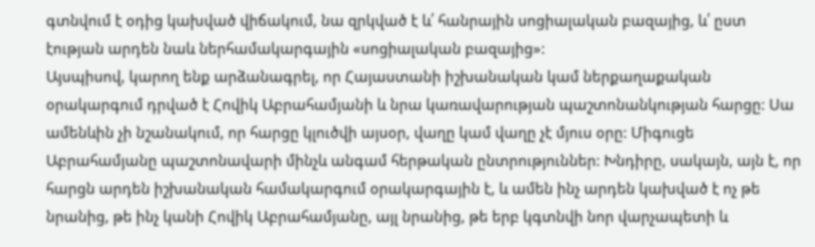գտնվում է օդից կախված վիճակում, նա զրկված է և՛ հանրային սոցիալական բազայից, և՛ ըստ էության արդեն նաև ներհամակարգային «սոցիալական բազայից»:
Այսպիսով, կարող ենք արձանագրել, որ Հայաստանի իշխանական կամ ներքաղաքական օրակարգում դրված է Հովիկ Աբրահամյանի և նրա կառավարության պաշտոնանկության հարցը: Սա ամենևին չի նշանակում, որ հարցը կլուծվի այսօր, վաղը կամ վաղը չէ մյուս օրը: Միգուցե Աբրահամյանը պաշտոնավարի մինչև անգամ հերթական ընտրություններ: Խնդիրը, սակայն, այն է, որ հարցն արդեն իշխանական համակարգում օրակարգային է, և ամեն ինչ արդեն կախված է ոչ թե նրանից, թե ինչ կանի Հովիկ Աբրահամյանը, այլ նրանից, թե երբ կգտնվի նոր վարչապետի և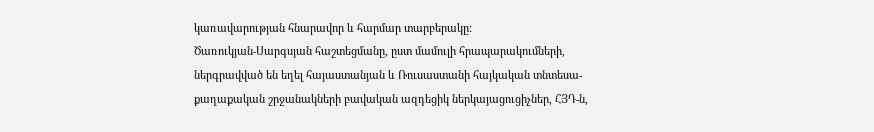կառավարության հնարավոր և հարմար տարբերակը:
Ծառուկյան-Սարգսյան հաշտեցմանը, ըստ մամուլի հրապարակումների, ներգրավված են եղել հայաստանյան և Ռուսաստանի հայկական տնտեսա-քաղաքական շրջանակների բավական ազդեցիկ ներկայացուցիչներ, ՀՅԴ-ն,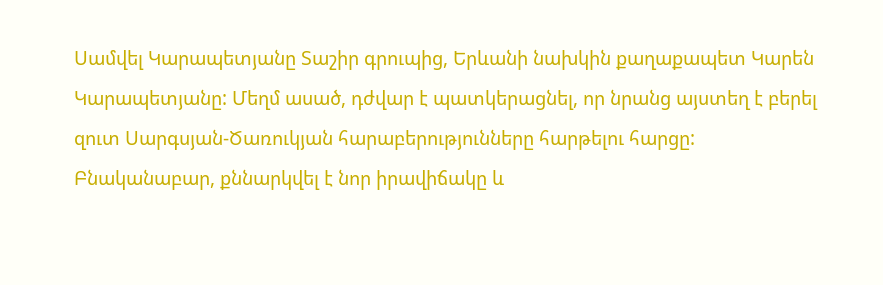Սամվել Կարապետյանը Տաշիր գրուպից, Երևանի նախկին քաղաքապետ Կարեն Կարապետյանը: Մեղմ ասած, դժվար է պատկերացնել, որ նրանց այստեղ է բերել զուտ Սարգսյան-Ծառուկյան հարաբերությունները հարթելու հարցը: Բնականաբար, քննարկվել է նոր իրավիճակը և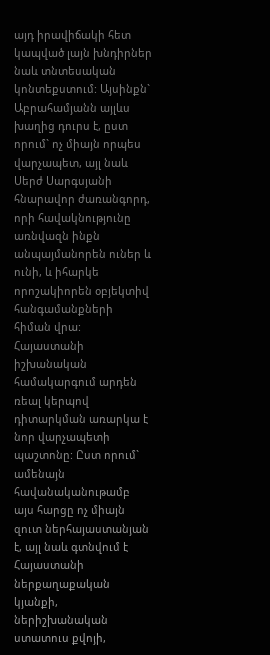այդ իրավիճակի հետ կապված լայն խնդիրներ նաև տնտեսական կոնտեքստում: Այսինքն` Աբրահամյանն այլևս խաղից դուրս է, ըստ որում` ոչ միայն որպես վարչապետ, այլ նաև Սերժ Սարգսյանի հնարավոր ժառանգորդ, որի հավակնությունը առնվազն ինքն անպայմանորեն ուներ և ունի, և իհարկե որոշակիորեն օբյեկտիվ հանգամանքների հիման վրա:
Հայաստանի իշխանական համակարգում արդեն ռեալ կերպով դիտարկման առարկա է նոր վարչապետի պաշտոնը: Ըստ որում` ամենայն հավանականութամբ այս հարցը ոչ միայն զուտ ներհայաստանյան է, այլ նաև գտնվում է Հայաստանի ներքաղաքական կյանքի, ներիշխանական ստատուս քվոյի,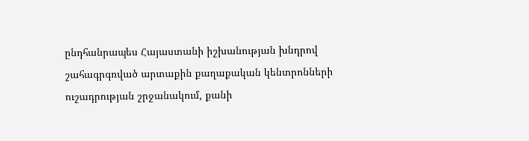ընդհանրապես Հայաստանի իշխանության խնդրով շահագրգռված արտաքին քաղաքական կենտրոնների ուշադրության շրջանակում, քանի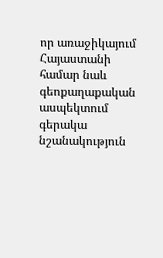որ առաջիկայում Հայաստանի համար նաև գեոքաղաքական ասպեկտում գերակա նշանակություն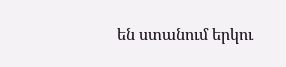են ստանում երկու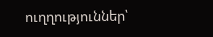ուղղություններ՝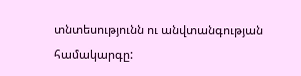տնտեսությունն ու անվտանգության համակարգը: